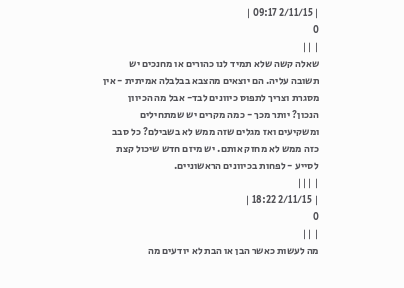| 2/11/15 09:17 |
0
| ||
שאלה קשה שלא תמיד לנו כהורים או מחנכים יש תשובה עליה. הם יוצאים מהצבא בבלבלה אמיתית - אין מסגרת וצריך לתפוס כיוונים לבד- אבל מה הכיוון הנכון? יותר מכך - כמה מקרים יש שמתחילים ומשקיעים ואז מגלים שזה ממש לא בשבילם? כל סבב כזה ממש לא מחזק אותם. יש מיזם חדש שיכול קצת לסייע - לפחות בכיוונים הראשוניים.
| |||
| 2/11/15 18:22 |
0
| ||
מה לעשות כאשר הבן או הבת לא יודעים מה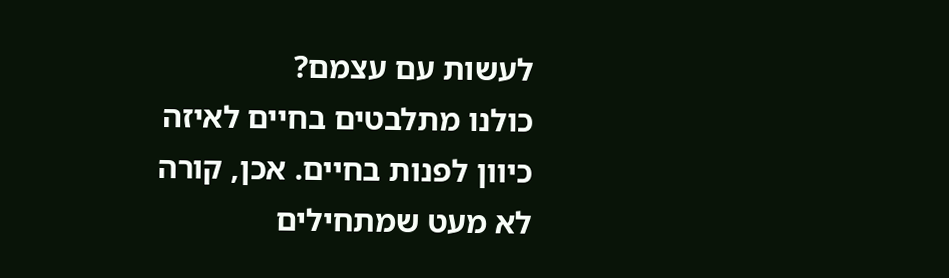לעשות עם עצמם?
כולנו מתלבטים בחיים לאיזה כיוון לפנות בחיים. אכן, קורה לא מעט שמתחילים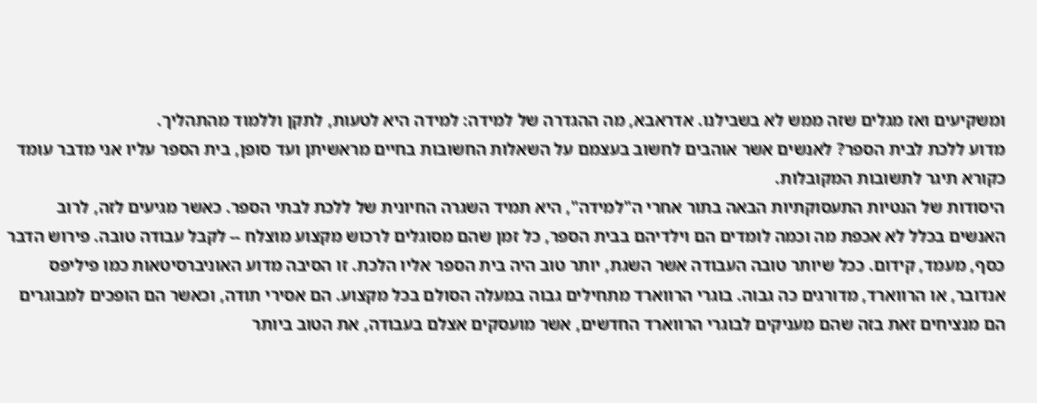ומשקיעים ואז מגלים שזה ממש לא בשבילנו. אדראבא, מה ההגדרה של למידה: למידה היא לטעות, לתקן וללמוד מהתהליך.
מדוע ללכת לבית הספר? לאנשים אשר אוהבים לחשוב בעצמם על השאלות החשובות בחיים מראשיתן ועד סופן, בית הספר עליו אני מדבר עומד כקורא תיגר לתשובות המקובלות.
היסודות של הנטיות התעסוקתיות הבאה בתור אחרי ה"למידה", היא תמיד השגרה החיונית של ללכת לבתי הספר. כאשר מגיעים לזה, לרוב האנשים בכלל לא אכפת מה וכמה לומדים הם וילדיהם בבית הספר, כל זמן שהם מסוגלים לרכוש מקצוע מוצלח -- לקבל עבודה טובה. פירוש הדבר כסף, מעמד, קידום. ככל שיותר טובה העבודה אשר השגת, יותר טוב היה בית הספר אליו הלכת. זו הסיבה מדוע האוניברסיטאות כמו פיליפס אנדובר, או הרווארד, מדורגים כה גבוה. בוגרי הרווארד מתחילים גבוה במעלה הסולם בכל מקצוע. הם אסירי תודה, וכאשר הם הופכים למבוגרים הם מנציחים זאת בזה שהם מעניקים לבוגרי הרווארד החדשים, אשר מועסקים אצלם בעבודה, את הטוב ביותר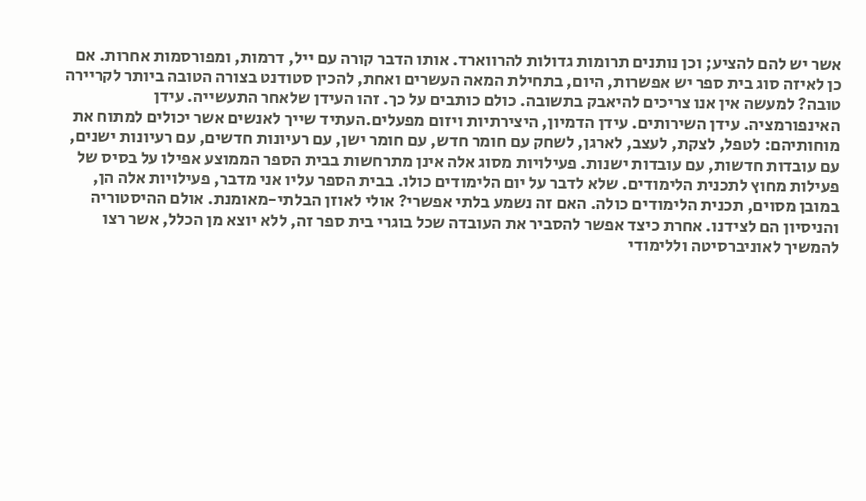אשר יש להם להציע; וכן נותנים תרומות גדולות להרווארד. אותו הדבר קורה עם ייל, דרמות, ומפורסמות אחרות. אם כן לאיזה סוג בית ספר יש אפשרות, היום, בתחילת המאה העשרים ואחת, להכין סטודנט בצורה הטובה ביותר לקריירה טובה? למעשה אין אנו צריכים להיאבק בתשובה. כולם כותבים על כך. זהו העידן שלאחר התעשייה. עידן האינפורמציה. עידן השירותים. עידן הדמיון, היצירתיות ויזום מפעלים.העתיד שייך לאנשים אשר יכולים למתוח את מוחותיהם: לטפל, לצקת, לעצב, לארגן, לשחק עם חומר חדש, עם חומר ישן, עם רעיונות חדשים, עם רעיונות ישנים, עם עובדות חדשות, עם עובדות ישנות. פעילויות מסוג אלה אינן מתרחשות בבית הספר הממוצע אפילו על בסיס של פעילות מחוץ לתכנית הלימודים. שלא לדבר על יום הלימודים כולו. בבית הספר עליו אני מדבר, פעילויות אלה הן, במובן מסוים, תכנית הלימודים כולה. האם זה נשמע בלתי אפשרי? אולי לאוזן הבלתי-מאומנת. אולם ההיסטוריה והניסיון הם לצידנו. אחרת כיצד אפשר להסביר את העובדה שכל בוגרי בית ספר זה, ללא יוצא מן הכלל, אשר רצו להמשיך לאוניברסיטה וללימודי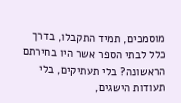מוסמכים, תמיד התקבלו, בדרך כלל לבתי הספר אשר היו בחירתם הראשונה? בלי תעתיקים, בלי תעודות הישגים,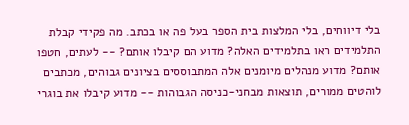בלי דיווחים, בלי המלצות בית הספר בעל פה או בכתב. מה פקידי קבלת התלמידים ראו בתלמידים האלה? מדוע הם קיבלו אותם? -- לעתים, חטפו אותם? מדוע מנהלים מיומנים אלה המתבוססים בציונים גבוהים, מכתבים לוהטים ממורים, תוצאות מבחני-כניסה הגבוהות -- מדוע קיבלו את בוגרי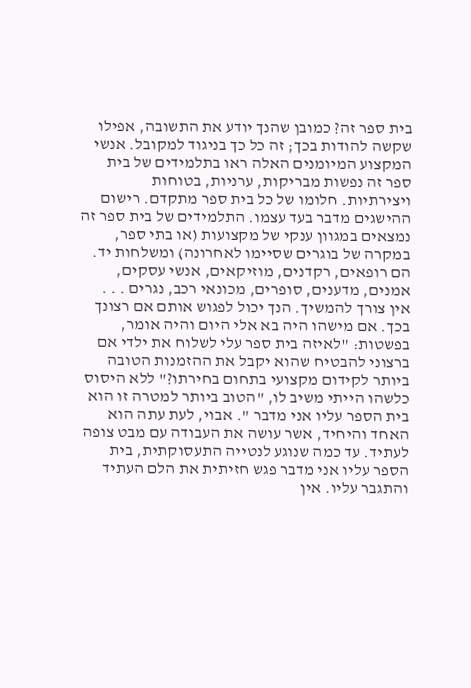בית ספר זה? כמובן שהנך יודע את התשובה, אפילו שקשה להודות בכך; זה כל כך בניגוד למקובל. אנשי המקצוע המיומנים האלה ראו בתלמידים של בית ספר זה נפשות מבריקות, ערניות, בטוחות ויצירתיות. חלומו של כל בית ספר מתקדם. רישום ההישגים מדבר בעד עצמו. התלמידים של בית ספר זה נמצאים במגוון ענקי של מקצועות (או בתי ספר, במקרה של בוגרים שסיימו לאחרונה) ומשלחות יד. הם רופאים, רקדנים, מוזיקאים, אנשי עסקים, אמנים, מדענים, סופרים, מכונאי רכב, נגרים . . . אין צורך להמשיך. הנך יכול לפגוש אותם אם רצונך בכך. אם מישהו היה בא אלי היום והיה אומר, בפשטות: "לאיזה בית ספר עלי לשלוח את ילדי אם ברצוני להבטיח שהוא יקבל את ההזמנות הטובה ביותר לקידום מקצועי בתחום בחירתו?" ללא היסוס כלשהו הייתי משיב לו, "הטוב ביותר למטרה זו הוא בית הספר עליו אני מדבר ". אבוי, לעת עתה הוא האחד והיחיד, אשר עושה את העבודה עם מבט צופה לעתיד. עד כמה שנוגע לנטייה התעסוקתית, בית הספר עליו אני מדבר פגש חזיתית את הלם העתיד והתגבר עליו. אין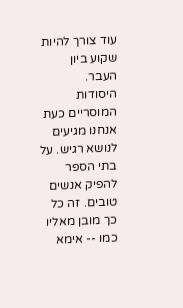עוד צורך להיות שקוע ביון העבר.
היסודות המוסריים כעת אנחנו מגיעים לנושא רגיש. על בתי הספר להפיק אנשים טובים. זה כל כך מובן מאליו כמו -- אימא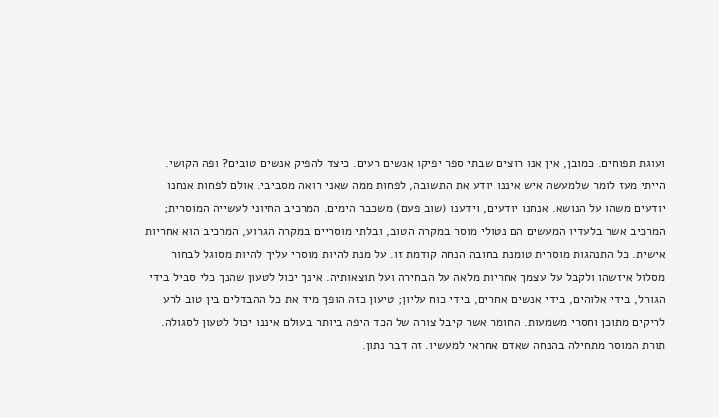ועוגת תפוחים. כמובן, אין אנו רוצים שבתי ספר יפיקו אנשים רעים. כיצד להפיק אנשים טובים? ופה הקושי. הייתי מעז לומר שלמעשה איש איננו יודע את התשובה, לפחות ממה שאני רואה מסביבי. אולם לפחות אנחנו יודעים משהו על הנושא. אנחנו יודעים, וידענו (שוב פעם) משכבר הימים. המרכיב החיוני לעשייה המוסרית; המרכיב אשר בלעדיו המעשים הם נטולי מוסר במקרה הטוב, ובלתי מוסריים במקרה הגרוע, המרכיב הוא אחריות אישית. כל התנהגות מוסרית טומנת בחובה הנחה קודמת זו. על מנת להיות מוסרי עליך להיות מסוגל לבחור מסלול איזשהו ולקבל על עצמך אחריות מלאה על הבחירה ועל תוצאותיה. אינך יכול לטעון שהנך כלי סביל בידי הגורל, בידי אלוהים, בידי אנשים אחרים, בידי כוח עליון; טיעון כזה הופך מיד את כל ההבדלים בין טוב לרע לריקים מתוכן וחסרי משמעות. החומר אשר קיבל צורה של הכד היפה ביותר בעולם איננו יכול לטעון לסגולה. תורת המוסר מתחילה בהנחה שאדם אחראי למעשיו. זה דבר נתון.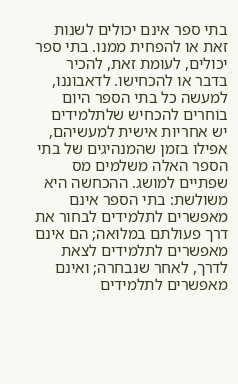בתי ספר אינם יכולים לשנות זאת או להפחית ממנו. בתי ספר יכולים, לעומת זאת, להכיר בדבר או להכחישו. לדאבוננו, למעשה כל בתי הספר היום בוחרים להכחיש שלתלמידים יש אחריות אישית למעשיהם, אפילו בזמן שהמנהיגים של בתי הספר האלה משלמים מס שפתיים למושג. ההכחשה היא משולשת: בתי הספר אינם מאפשרים לתלמידים לבחור את דרך פעולתם במלואה; הם אינם מאפשרים לתלמידים לצאת לדרך, לאחר שנבחרה; ואינם מאפשרים לתלמידים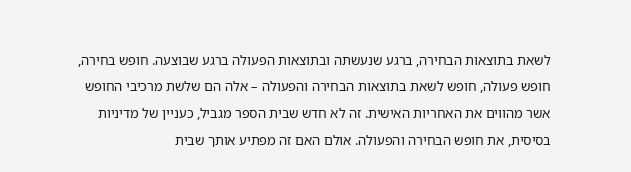לשאת בתוצאות הבחירה, ברגע שנעשתה ובתוצאות הפעולה ברגע שבוצעה. חופש בחירה, חופש פעולה, חופש לשאת בתוצאות הבחירה והפעולה – אלה הם שלשת מרכיבי החופש אשר מהווים את האחריות האישית. זה לא חדש שבית הספר מגביל, כעניין של מדיניות בסיסית, את חופש הבחירה והפעולה. אולם האם זה מפתיע אותך שבית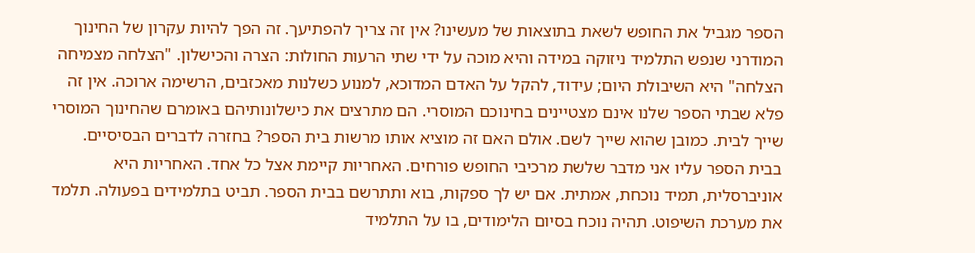הספר מגביל את החופש לשאת בתוצאות של מעשינו? אין זה צריך להפתיעך. זה הפך להיות עקרון של החינוך המודרני שנפש התלמיד ניזוקה במידה והיא מוכה על ידי שתי הרעות החולות: הצרה והכישלון. "הצלחה מצמיחה הצלחה" היא השיבולת היום; עידוד, להקל על האדם המדוכא, למנוע כשלנות מאכזבים, הרשימה ארוכה. אין זה פלא שבתי הספר שלנו אינם מצטיינים בחינוכם המוסרי. הם מתרצים את כישלונותיהם באומרם שהחינוך המוסרי שייך לבית. כמובן שהוא שייך לשם. אולם האם זה מוציא אותו מרשות בית הספר? בחזרה לדברים הבסיסיים. בבית הספר עליו אני מדבר שלשת מרכיבי החופש פורחים. האחריות קיימת אצל כל אחד. האחריות היא אוניברסלית, תמיד נוכחת, אמתית. אם יש לך ספקות, בוא ותתרשם בבית הספר. תביט בתלמידים בפעולה. תלמד את מערכת השיפוט. תהיה נוכח בסיום הלימודים, בו על התלמיד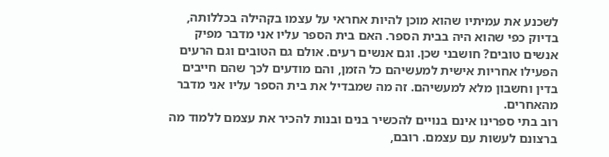לשכנע את עמיתיו שהוא מוכן להיות אחראי על עצמו בקהילה בכללותה, בדיוק כפי שהוא היה בבית הספר. האם בית הספר עליו אני מדבר מפיק אנשים טובים? חושבני שכן. וגם אנשים רעים. אולם גם הטובים וגם הרעים הפעילו אחריות אישית למעשיהם כל הזמן, והם מודעים לכך שהם חייבים בדין וחשבון מלא למעשיהם. זה מה שמבדיל את בית הספר עליו אני מדבר מהאחרים.
רוב בתי ספרינו אינם בנויים להכשיר בנים ובנות להכיר את עצמם ללמוד מה ברצונם לעשות עם עצמם. רובם,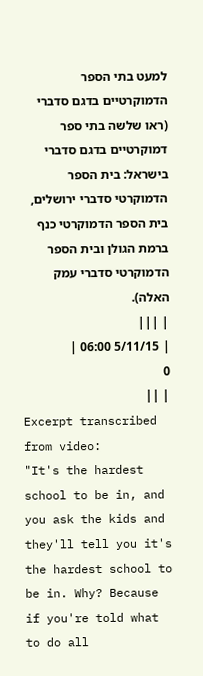למעט בתי הספר הדמוקרטיים בדגם סדברי (ראו שלשה בתי ספר דמוקרטיים בדגם סדברי בישראל: בית הספר הדמוקרטי סדברי ירושלים, בית הספר הדמוקרטי כנף ברמת הגולן ובית הספר הדמוקרטי סדברי עמק האלה).
| |||
| 5/11/15 06:00 |
0
| ||
Excerpt transcribed from video:
"It's the hardest school to be in, and you ask the kids and they'll tell you it's the hardest school to be in. Why? Because if you're told what to do all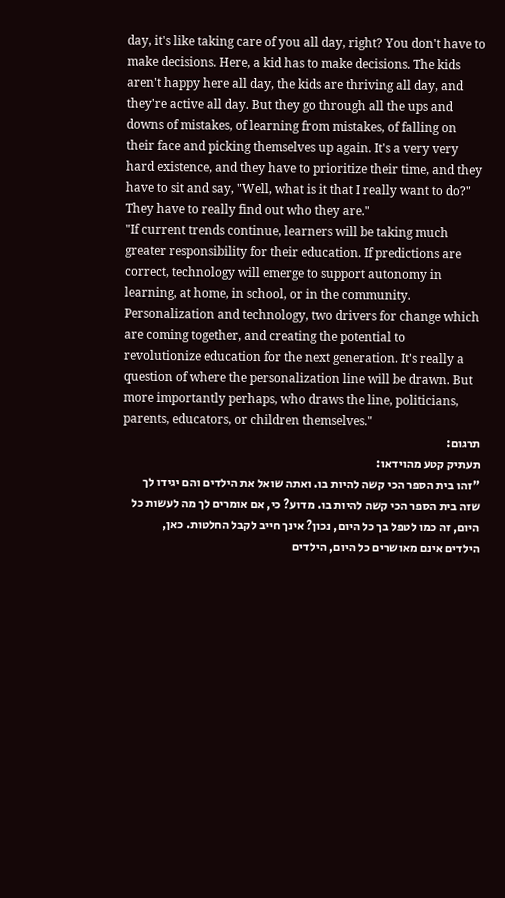day, it's like taking care of you all day, right? You don't have to make decisions. Here, a kid has to make decisions. The kids aren't happy here all day, the kids are thriving all day, and they're active all day. But they go through all the ups and downs of mistakes, of learning from mistakes, of falling on their face and picking themselves up again. It's a very very hard existence, and they have to prioritize their time, and they have to sit and say, "Well, what is it that I really want to do?" They have to really find out who they are."
"If current trends continue, learners will be taking much greater responsibility for their education. If predictions are correct, technology will emerge to support autonomy in learning, at home, in school, or in the community.
Personalization and technology, two drivers for change which are coming together, and creating the potential to revolutionize education for the next generation. It's really a question of where the personalization line will be drawn. But more importantly perhaps, who draws the line, politicians, parents, educators, or children themselves."
תרגום:
תעתיק קטע מהוידאו:
"זהו בית הספר הכי קשה להיות בו. ואתה שואל את הילדים והם יגידו לך שזה בית הספר הכי קשה להיות בו. מדוע? כי, אם אומרים לך מה לעשות כל היום, זה כמו לטפל בך כל היום, נכון? אינך חייב לקבל החלטות. כאן, הילדים אינם מאושרים כל היום, הילדים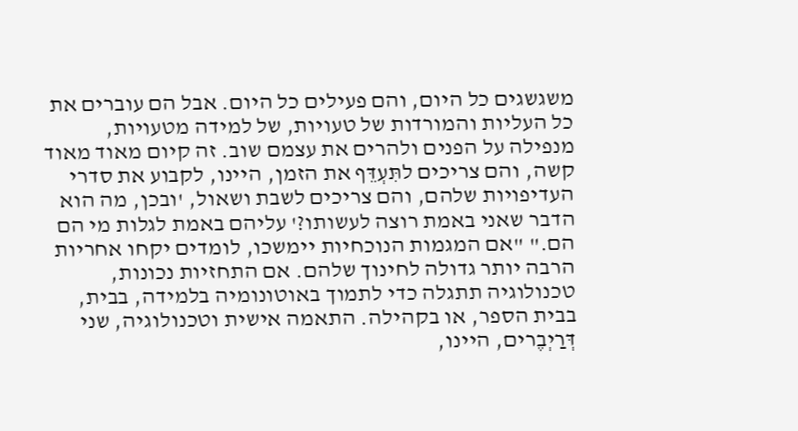משגשגים כל היום, והם פעילים כל היום. אבל הם עוברים את כל העליות והמורדות של טעויות, של למידה מטעויות, מנפילה על הפנים ולהרים את עצמם שוב. זה קיום מאוד מאוד קשה, והם צריכים לתִּעְדֵּף את הזמן, היינו, לקבוע את סדרי העדיפויות שלהם, והם צריכים לשבת ושאול, 'ובכן, מה הוא הדבר שאני באמת רוצה לעשותו?' עליהם באמת לגלות מי הם הם." "אם המגמות הנוכחיות יימשכו, לומדים יקחו אחריות הרבה יותר גדולה לחינוך שלהם. אם התחזיות נכונות, טכנולוגיה תתגלה כדי לתמוך באוטונומיה בלמידה, בבית, בבית הספר, או בקהילה. התאמה אישית וטכנולוגיה, שני דְּרַיְבֶרים, היינו,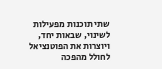שתי תוכנות מפעילות לשינוי, שבאות יחד, ויוצרות את הפוטנציאל לחולל מהפכה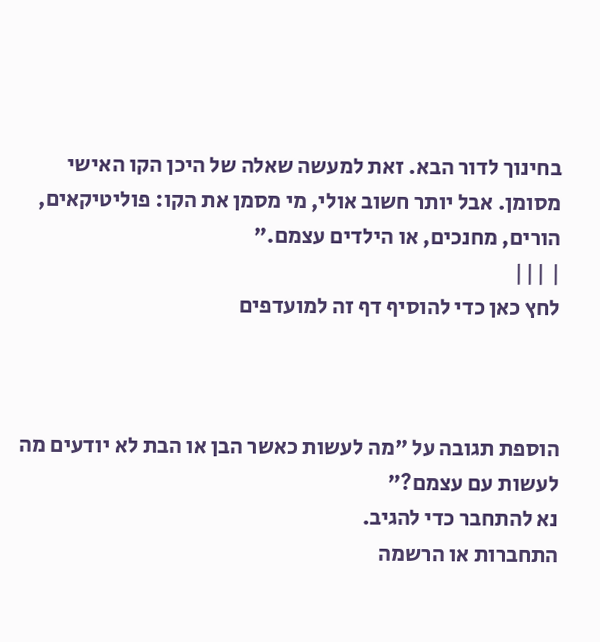בחינוך לדור הבא. זאת למעשה שאלה של היכן הקו האישי מסומן. אבל יותר חשוב אולי, מי מסמן את הקו: פוליטיקאים, הורים, מחנכים, או הילדים עצמם."
| |||
לחץ כאן כדי להוסיף דף זה למועדפים



הוספת תגובה על "מה לעשות כאשר הבן או הבת לא יודעים מה לעשות עם עצמם?"
נא להתחבר כדי להגיב.
התחברות או הרשמה